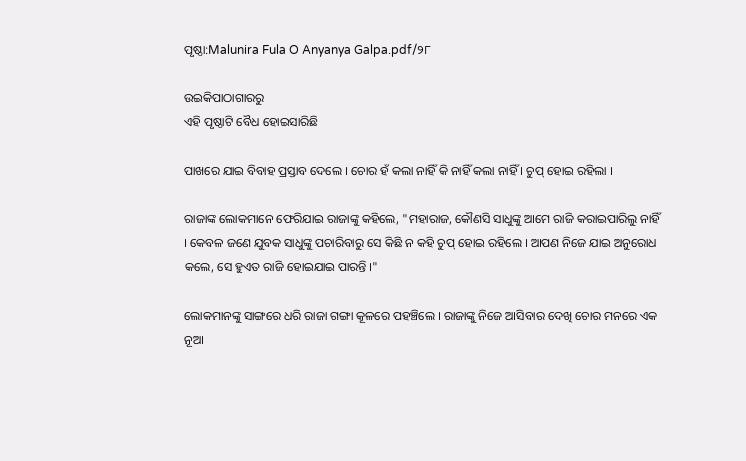ପୃଷ୍ଠା:Malunira Fula O Anyanya Galpa.pdf/୨୮

ଉଇକିପାଠାଗାର‌ରୁ
ଏହି ପୃଷ୍ଠାଟି ବୈଧ ହୋଇସାରିଛି

ପାଖରେ ଯାଇ ବିବାହ ପ୍ରସ୍ତାବ ଦେଲେ । ଚୋର ହଁ କଲା ନାହିଁ କି ନାହିଁ କଲା ନାହିଁ । ଚୁପ୍ ହୋଇ ରହିଲା ।

ରାଜାଙ୍କ ଲୋକମାନେ ଫେରିଯାଇ ରାଜାଙ୍କୁ କହିଲେ, "ମହାରାଜ, କୌଣସି ସାଧୁଙ୍କୁ ଆମେ ରାଜି କରାଇପାରିଲୁ ନାହିଁ । କେବଳ ଜଣେ ଯୁବକ ସାଧୁଙ୍କୁ ପଚାରିବାରୁ ସେ କିଛି ନ କହି ଚୁପ୍ ହୋଇ ରହିଲେ । ଆପଣ ନିଜେ ଯାଇ ଅନୁରୋଧ କଲେ, ସେ ହୁଏତ ରାଜି ହୋଇଯାଇ ପାରନ୍ତି ।"

ଲୋକମାନଙ୍କୁ ସାଙ୍ଗରେ ଧରି ରାଜା ଗଙ୍ଗା କୂଳରେ ପହଞ୍ଚିଲେ । ରାଜାଙ୍କୁ ନିଜେ ଆସିବାର ଦେଖି ଚୋର ମନରେ ଏକ ନୂଆ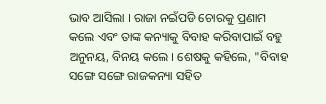ଭାବ ଆସିଲା । ରାଜା ନଇଁପଡି ଚୋରକୁ ପ୍ରଣାମ କଲେ ଏବଂ ତାଙ୍କ କନ୍ୟାକୁ ବିବାହ କରିବାପାଇଁ ବହୁ ଅନୁନୟ, ବିନୟ କଲେ । ଶେଷକୁ କହିଲେ, "ବିବାହ ସଙ୍ଗେ ସଙ୍ଗେ ରାଜକନ୍ୟା ସହିତ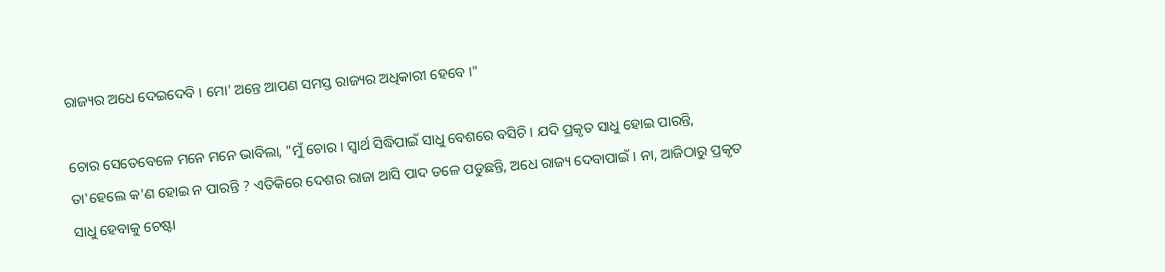ରାଜ୍ୟର ଅଧେ ଦେଇଦେବି । ମୋ' ଅନ୍ତେ ଆପଣ ସମସ୍ତ ରାଜ୍ୟର ଅଧିକାରୀ ହେବେ ।"

ଚୋର ସେତେବେଳେ ମନେ ମନେ ଭାବିଲା, "ମୁଁ ଚୋର । ସ୍ୱାର୍ଥ ସିଦ୍ଧିପାଇଁ ସାଧୁ ବେଶରେ ବସିଚି । ଯଦି ପ୍ରକୃତ ସାଧୁ ହୋଇ ପାରନ୍ତି, ତା'ହେଲେ କ'ଣ ହୋଇ ନ ପାରନ୍ତି ? ଏତିକିରେ ଦେଶର ରାଜା ଆସି ପାଦ ତଳେ ପଡୁଛନ୍ତି, ଅଧେ ରାଜ୍ୟ ଦେବାପାଇଁ । ନା, ଆଜିଠାରୁ ପ୍ରକୃତ ସାଧୁ ହେବାକୁ ଚେଷ୍ଟା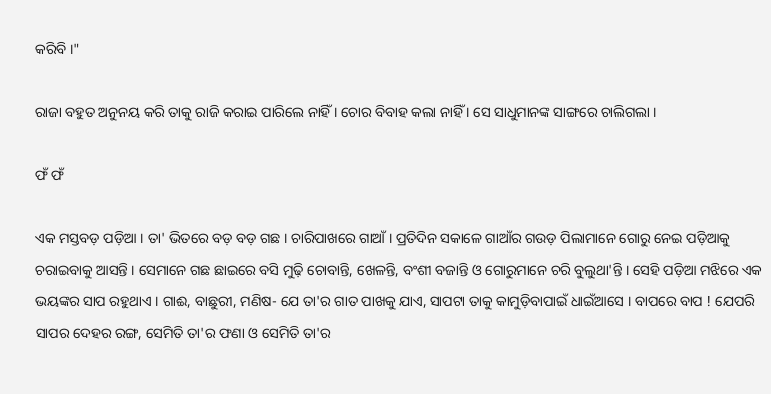କରିବି ।"

ରାଜା ବହୁତ ଅନୁନୟ କରି ତାକୁ ରାଜି କରାଇ ପାରିଲେ ନାହିଁ । ଚୋର ବିବାହ କଲା ନାହିଁ । ସେ ସାଧୁମାନଙ୍କ ସାଙ୍ଗରେ ଚାଲିଗଲା ।

ଫଁ ଫଁ

ଏକ ମସ୍ତବଡ଼ ପଡ଼ିଆ । ତା' ଭିତରେ ବଡ଼ ବଡ଼ ଗଛ । ଚାରିପାଖରେ ଗାଆଁ । ପ୍ରତିଦିନ ସକାଳେ ଗାଆଁର ଗଉଡ଼ ପିଲାମାନେ ଗୋରୁ ନେଇ ପଡ଼ିଆକୁ ଚରାଇବାକୁ ଆସନ୍ତି । ସେମାନେ ଗଛ ଛାଇରେ ବସି ମୁଢ଼ି ଚୋବାନ୍ତି, ଖେଳନ୍ତି, ବଂଶୀ ବଜାନ୍ତି ଓ ଗୋରୁମାନେ ଚରି ବୁଲୁଥା'ନ୍ତି । ସେହି ପଡ଼ିଆ ମଝିରେ ଏକ ଭୟଙ୍କର ସାପ ରହୁଥାଏ । ଗାଈ, ବାଛୁରୀ, ମଣିଷ- ଯେ ତା'ର ଗାତ ପାଖକୁ ଯାଏ, ସାପଟା ତାକୁ କାମୁଡ଼ିବାପାଇଁ ଧାଇଁଆସେ । ବାପରେ ବାପ ! ଯେପରି ସାପର ଦେହର ରଙ୍ଗ, ସେମିତି ତା'ର ଫଣା ଓ ସେମିତି ତା'ର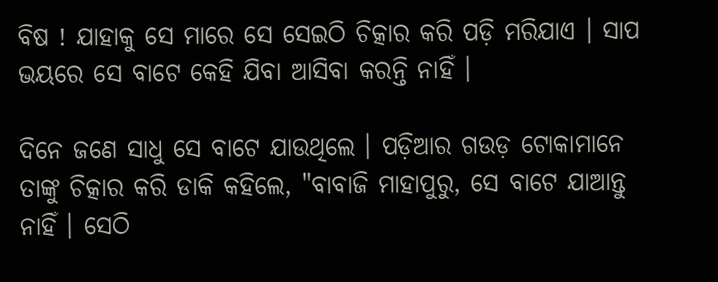ବିଷ ! ଯାହାକୁ ସେ ମାରେ ସେ ସେଇଠି ଚିତ୍କାର କରି ପଡ଼ି ମରିଯାଏ । ସାପ ଭୟରେ ସେ ବାଟେ କେହି ଯିବା ଆସିବା କରନ୍ତି ନାହିଁ ।

ଦିନେ ଜଣେ ସାଧୁ ସେ ବାଟେ ଯାଉଥିଲେ । ପଡ଼ିଆର ଗଉଡ଼ ଟୋକାମାନେ ତାଙ୍କୁ ଚିତ୍କାର କରି ଡାକି କହିଲେ, "ବାବାଜି ମାହାପୁରୁ, ସେ ବାଟେ ଯାଆନ୍ତୁ ନାହିଁ । ସେଠି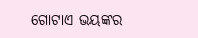ଗୋଟାଏ ଭୟଙ୍କର